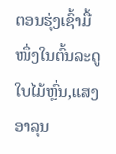ຕອນຮຸ່ງເຊົ້າມື້ໜຶ່ງໃນຕົ້ນລະດູໃບໄມ້ຫຼົ່ນ,ແສງອາລຸນ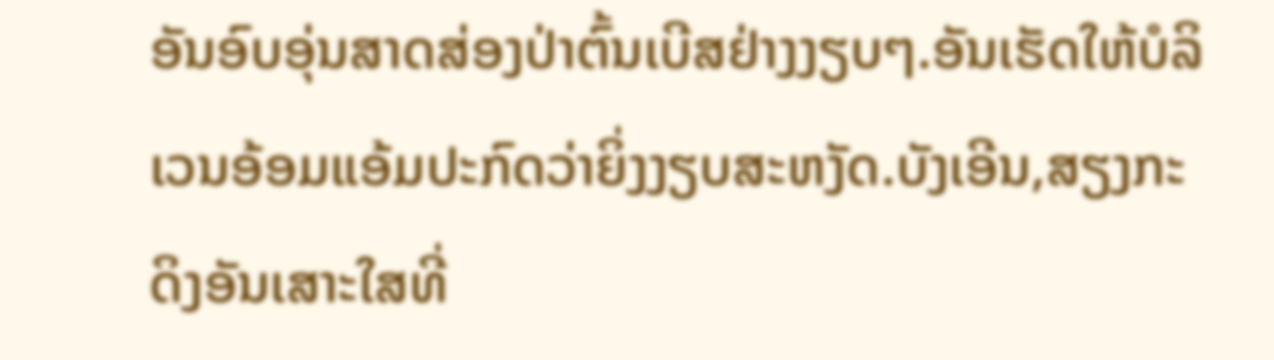ອັນອົບອຸ່ນສາດສ່ອງປ່າຕົ້ນເບີສຢ່າງງຽບໆ.ອັນເຮັດໃຫ້ບໍລິເວນອ້ອມແອ້ມປະກົດວ່າຍິ່ງງຽບສະຫງັດ.ບັງເອີນ,ສຽງກະດິງອັນເສາະໃສທີ່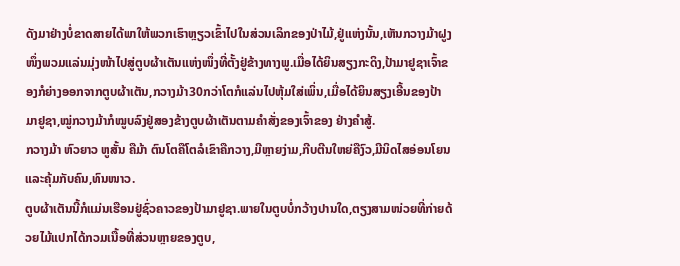ດັງມາຢ່າງບໍ່ຂາດສາຍໄດ້ພາໃຫ້ພວກເຮົາຫຼຽວເຂົ້າໄປໃນສ່ວນເລິກຂອງປ່າໄມ້,ຢູ່ແຫ່ງນັ້ນ,ເຫັນກວາງມ້າຝູງໜຶ່ງພວມແລ່ນມຸ່ງໜ້າໄປສູ່ຕູບຜ້າເຕັນແຫ່ງໜຶ່ງທີ່ຕັ້ງຢູ່ຂ້າງທາງພູ.ເມື່ອໄດ້ຍິນສຽງກະດິງ,ປ້າມາຢູຊາເຈົ້າຂອງກໍຍ່າງອອກຈາກຕູບຜ້າເຕັນ,ກວາງມ້າ30ກວ່າໂຕກໍແລ່ນໄປຫຸ້ມໃສ່ເພິ່ນ,ເມື່ອໄດ້ຍິນສຽງເອີ້ນຂອງປ້າມາຢູຊາ,ໝູ່ກວາງມ້າກໍໝູບລົງຢູ່ສອງຂ້າງຕູບຜ້າເຕັນຕາມຄຳສັ່ງຂອງເຈົ້າຂອງ ຢ່າງຄຳສູ້.
ກວາງມ້າ ຫົວຍາວ ຫູສັ້ນ ຄືມ້າ ຕົນໂຕຄືໂຕລໍເຂົາຄືກວາງ,ມີຫຼາຍງ່າມ,ກີບຕີນໃຫຍ່ຄືງົວ,ມີນິດໄສອ່ອນໂຍນແລະຄຸ້ມກັບຄົນ,ທົນໜາວ.
ຕູບຜ້າເຕັນນີ້ກໍແມ່ນເຮືອນຢູ່ຊົ່ວຄາວຂອງປ້າມາຢູຊາ.ພາຍໃນຕູບບໍ່ກວ້າງປານໃດ,ຕຽງສາມໜ່ວຍທີ່ກ່າຍດ້ວຍໄມ້ແປກໄດ້ກວມເນື້ອທີ່ສ່ວນຫຼາຍຂອງຕູບ,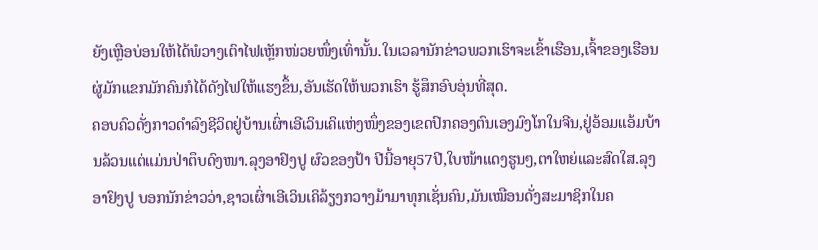ຍັງເຫຼືອບ່ອນໃຫ້ໄດ້ພໍວາງເຕົາໄຟເຫຼັກໜ່ວຍໜຶ່ງເທົ່ານັ້ນ.ໃນເວລານັກຂ່າວພວກເຮົາຈະເຂົ້າເຮືອນ,ເຈົ້າຂອງເຮືອນຜູ່ມັກແຂກມັກຄົນກໍໄດ້ດັງໄຟໃຫ້ແຮງຂຶ້ນ,ອັນເຮັດໃຫ້ພວກເຮົາ ຮູ້ສຶກອົບອຸ່ນທີ່ສຸດ.
ຄອບຄົວດັ່ງກາວດຳລົງຊີວິດຢູ່ບ້ານເຜົ່າເອີເວິນເຄິແຫ່ງໜຶ່ງຂອງເຂດປົກຄອງຕົນເອງມົງໂກໃນຈີນ,ຢູ່ອ້ອມແອ້ມບ້ານລ້ວນແຕ່ແມ່ນປ່າຕຶບດົງໜາ.ລຸງອາຢົງປູ ຜົວຂອງປ້າ ປີນີ້ອາຍຸ57ປີ,ໃບໜ້າແດງຮູນໆ,ຕາໃຫຍ່ແລະສົດໃສ.ລຸງອາຢົງປູ ບອກນັກຂ່າວວ່າ,ຊາວເຜົ່າເອີເວິນເຄິລ້ຽງກວາງມ້າມາທຸກເຊັ່ນຄົນ,ມັນເໝືອນດັ່ງສະມາຊິກໃນຄ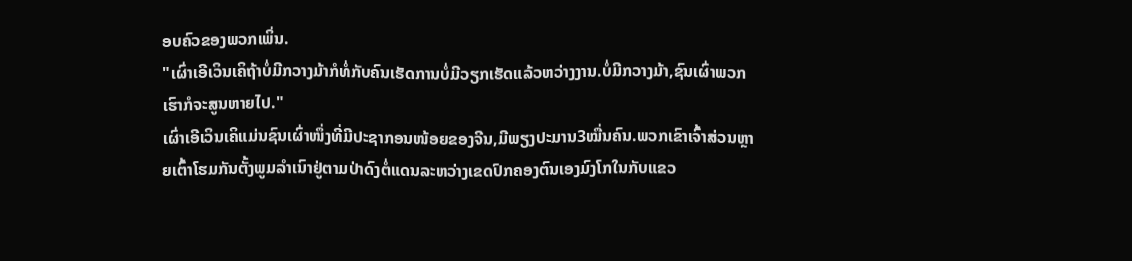ອບຄົວຂອງພວກເພິ່ນ.
"ເຜົ່າເອີເວິນເຄິຖ້າບໍ່ມີກວາງມ້າກໍທໍ່ກັບຄົນເຮັດການບໍ່ມີວຽກເຮັດແລ້ວຫວ່າງງານ.ບໍ່ມີກວາງມ້າ,ຊົນເຜົ່າພວກເຮົາກໍຈະສູນຫາຍໄປ."
ເຜົ່າເອີເວິນເຄິແມ່ນຊົນເຜົ່າໜຶ່ງທີ່ມີປະຊາກອນໜ້ອຍຂອງຈີນ,ມີພຽງປະມານ3ໝື່ນຄົນ.ພວກເຂົາເຈົ້າສ່ວນຫຼາຍເຕົ້າໂຮມກັນຕັ້ງພູມລຳເນົາຢູ່ຕາມປ່າດົງຕໍ່ແດນລະຫວ່າງເຂດປົກຄອງຕົນເອງມົງໂກໃນກັບແຂວ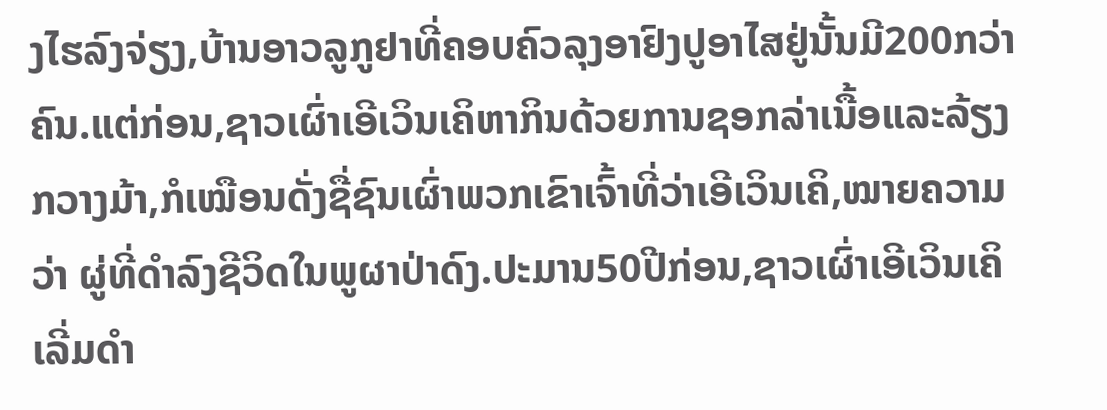ງໄຮລົງຈ່ຽງ,ບ້ານອາວລູກູຢາທີ່ຄອບຄົວລຸງອາຢົງປູອາໄສຢູ່ນັ້ນມີ200ກວ່າຄົນ.ແຕ່ກ່ອນ,ຊາວເຜົ່າເອີເວິນເຄິຫາກິນດ້ວຍການຊອກລ່າເນື້ອແລະລ້ຽງກວາງມ້າ,ກໍເໝືອນດັ່ງຊື່ຊົນເຜົ່າພວກເຂົາເຈົ້າທີ່ວ່າເອີເວິນເຄິ,ໝາຍຄວາມວ່າ ຜູ່ທີ່ດຳລົງຊີວິດໃນພູຜາປ່າດົງ.ປະມານ50ປີກ່ອນ,ຊາວເຜົ່າເອີເວິນເຄິເລີ່ມດຳ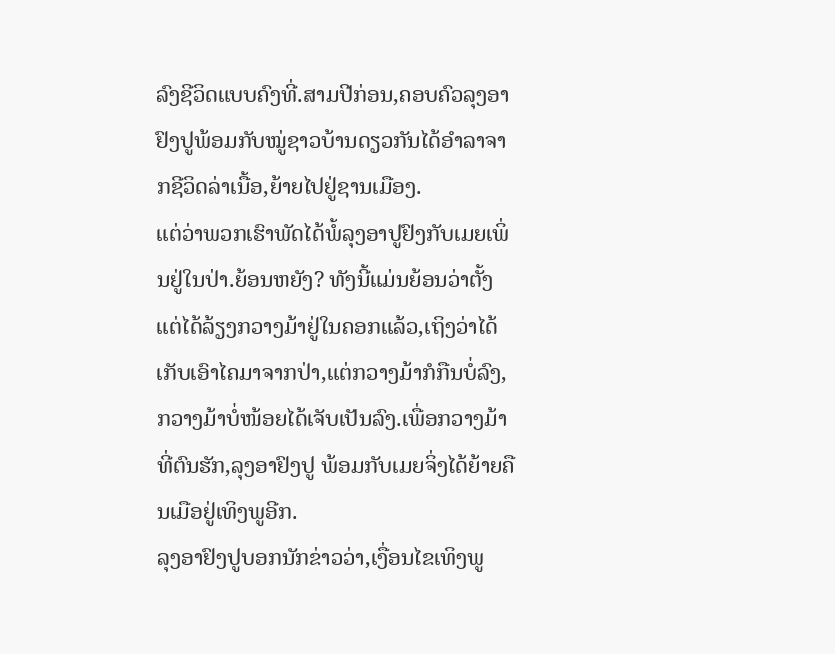ລົງຊີວິດແບບຄົງທີ່.ສາມປີກ່ອນ,ຄອບຄົວລຸງອາ ຢົງປູພ້ອມກັບໝູ່ຊາວບ້ານດຽວກັນໄດ້ອຳລາຈາກຊີວິດລ່າເນື້ອ,ຍ້າຍໄປຢູ່ຊານເມືອງ.
ແຕ່ວ່າພວກເຮົາພັດໄດ້ພໍ້ລຸງອາປູຢົງກັບເມຍເພິ່ນຢູ່ໃນປ່າ.ຍ້ອນຫຍັງ? ທັງນີ້ແມ່ນຍ້ອນວ່າຕັ້ງແຕ່ໄດ້ລ້ຽງກວາງມ້າຢູ່ໃນຄອກແລ້ວ,ເຖິງວ່າໄດ້ເກັບເອົາໄຄມາຈາກປ່າ,ແຕ່ກວາງມ້າກໍກືນບໍ່ລົງ,ກວາງມ້າບໍ່ໜ້ອຍໄດ້ເຈັບເປັນລົງ.ເພື່ອກວາງມ້າທີ່ຕົນຮັກ,ລຸງອາຢົງປູ ພ້ອມກັບເມຍຈິ່ງໄດ້ຍ້າຍຄືນເມືອຢູ່ເທິງພູອີກ.
ລຸງອາຢົງປູບອກນັກຂ່າວວ່າ,ເງື່ອນໄຂເທິງພູ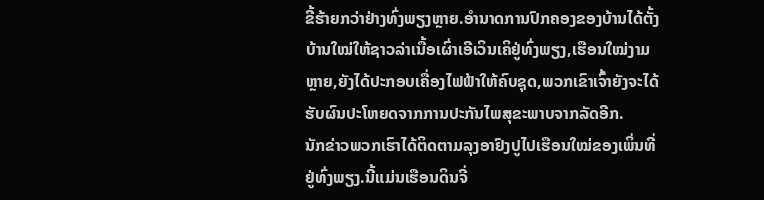ຂີ້ຮ້າຍກວ່າຢ່າງທົ່ງພຽງຫຼາຍ.ອຳນາດການປົກຄອງຂອງບ້ານໄດ້ຕັ້ງບ້ານໃໝ່ໃຫ້ຊາວລ່າເນື້ອເຜົ່າເອີເວິນເຄິຢູ່ທົ່ງພຽງ,ເຮືອນໃໝ່ງາມຫຼາຍ,ຍັງໄດ້ປະກອບເຄື່ອງໄຟຟ້າໃຫ້ຄົບຊຸດ,ພວກເຂົາເຈົ້າຍັງຈະໄດ້ຮັບຜົນປະໂຫຍດຈາກການປະກັນໄພສຸຂະພາບຈາກລັດອີກ.
ນັກຂ່າວພວກເຮົາໄດ້ຕິດຕາມລຸງອາຢົງປູໄປເຮືອນໃໝ່ຂອງເພິ່ນທີ່ຢູ່ທົ່ງພຽງ.ນີ້ແມ່ນເຮືອນດິນຈີ່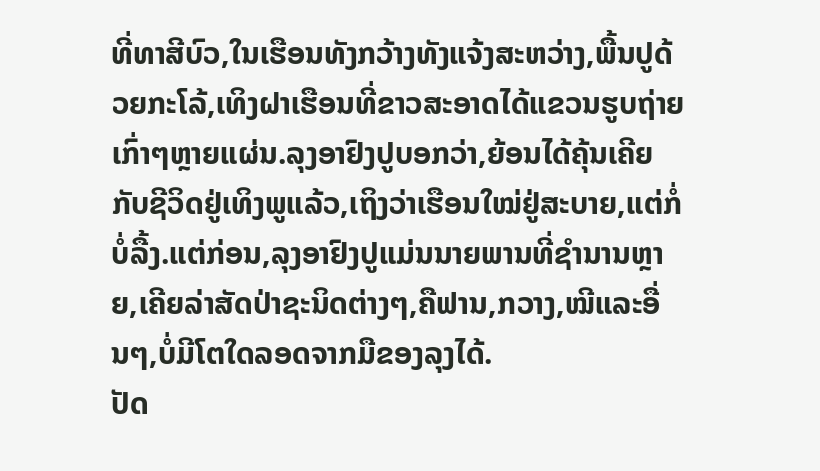ທີ່ທາສີບົວ,ໃນເຮືອນທັງກວ້າງທັງແຈ້ງສະຫວ່າງ,ພື້ນປູດ້ວຍກະໂລ້,ເທິງຝາເຮືອນທີ່ຂາວສະອາດໄດ້ແຂວນຮູບຖ່າຍເກົ່າໆຫຼາຍແຜ່ນ.ລຸງອາຢົງປູບອກວ່າ,ຍ້ອນໄດ້ຄຸ້ນເຄີຍກັບຊີວິດຢູ່ເທິງພູແລ້ວ,ເຖິງວ່າເຮືອນໃໝ່ຢູ່ສະບາຍ,ແຕ່ກໍ່ບໍ່ລື້ງ.ແຕ່ກ່ອນ,ລຸງອາຢົງປູແມ່ນນາຍພານທີ່ຊຳນານຫຼາຍ,ເຄີຍລ່າສັດປ່າຊະນິດຕ່າງໆ,ຄືຟານ,ກວາງ,ໝີແລະອື່ນໆ,ບໍ່ມີໂຕໃດລອດຈາກມືຂອງລຸງໄດ້.
ປັດ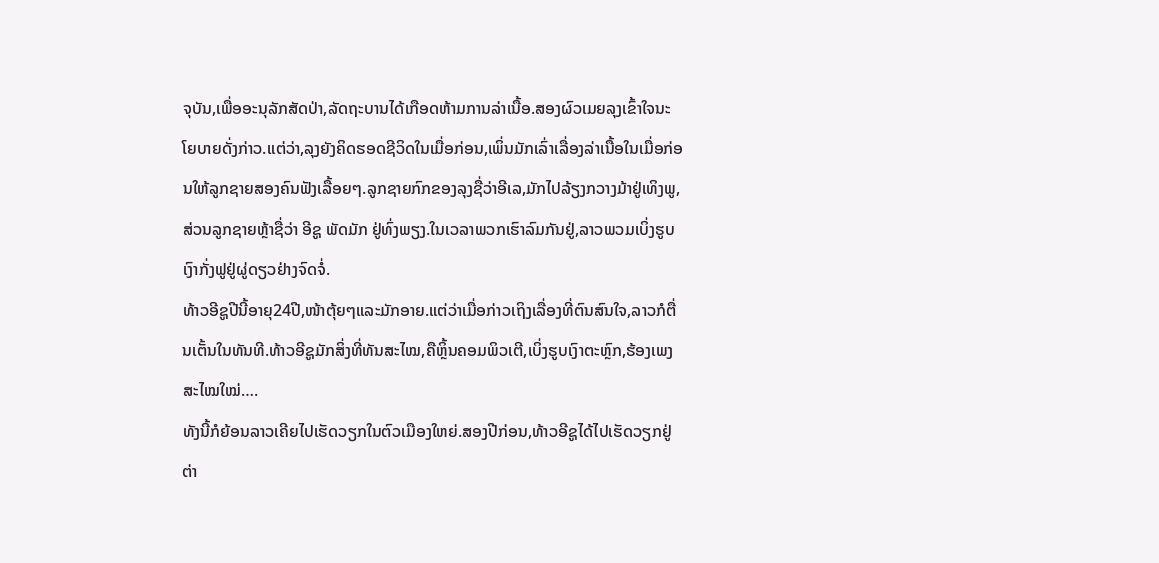ຈຸບັນ,ເພື່ອອະນຸລັກສັດປ່າ,ລັດຖະບານໄດ້ເກືອດຫ້າມການລ່າເນື້ອ.ສອງຜົວເມຍລຸງເຂົ້າໃຈນະໂຍບາຍດັ່ງກ່າວ.ແຕ່ວ່າ,ລຸງຍັງຄິດຮອດຊີວິດໃນເມື່ອກ່ອນ,ເພິ່ນມັກເລົ່າເລື່ອງລ່າເນື້ອໃນເມື່ອກ່ອນໃຫ້ລູກຊາຍສອງຄົນຟັງເລື້ອຍໆ.ລູກຊາຍກົກຂອງລຸງຊື່ວ່າອີເລ,ມັກໄປລ້ຽງກວາງມ້າຢູ່ເທິງພູ,ສ່ວນລູກຊາຍຫຼ້າຊື່ວ່າ ອີຊູ ພັດມັກ ຢູ່ທົ່ງພຽງ.ໃນເວລາພວກເຮົາລົມກັນຢູ່,ລາວພວມເບິ່ງຮູບເງົາກັ່ງຟູຢູ່ຜູ່ດຽວຢ່າງຈົດຈໍ່.
ທ້າວອີຊູປີນີ້ອາຍຸ24ປີ,ໜ້າຕຸ້ຍໆແລະມັກອາຍ.ແຕ່ວ່າເມື່ອກ່າວເຖິງເລື່ອງທີ່ຕົນສົນໃຈ,ລາວກໍຕື່ນເຕັ້ນໃນທັນທີ.ທ້າວອີຊູມັກສິ່ງທີ່ທັນສະໄໝ,ຄືຫຼິ້ນຄອມພິວເຕີ,ເບິ່ງຮູບເງົາຕະຫຼົກ,ຮ້ອງເພງສະໄໝໃໝ່….
ທັງນີ້ກໍຍ້ອນລາວເຄີຍໄປເຮັດວຽກໃນຕົວເມືອງໃຫຍ່.ສອງປີກ່ອນ,ທ້າວອີຊູໄດ້ໄປເຮັດວຽກຢູ່ຕ່າ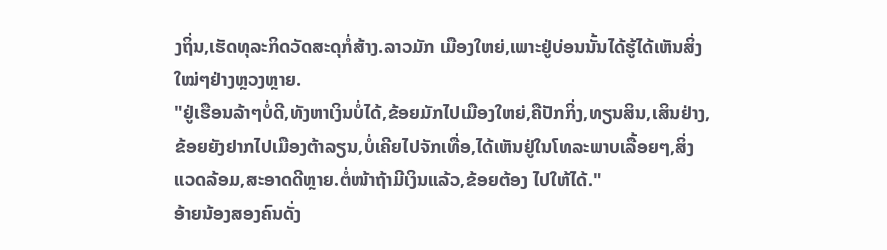ງຖິ່ນ,ເຮັດທຸລະກິດວັດສະດຸກໍ່ສ້າງ.ລາວມັກ ເມືອງໃຫຍ່,ເພາະຢູ່ບ່ອນນັ້ນໄດ້ຮູ້ໄດ້ເຫັນສິ່ງໃໝ່ໆຢ່າງຫຼວງຫຼາຍ.
"ຢູ່ເຮືອນລ້າໆບໍ່ດີ,ທັງຫາເງິນບໍ່ໄດ້,ຂ້ອຍມັກໄປເມືອງໃຫຍ່,ຄືປັກກິ່ງ,ທຽນສິນ,ເສິນຢ່າງ, ຂ້ອຍຍັງຢາກໄປເມືອງຕ້າລຽນ,ບໍ່ເຄີຍໄປຈັກເທື່ອ,ໄດ້ເຫັນຢູ່ໃນໂທລະພາບເລື້ອຍໆ,ສິ່ງແວດລ້ອມ,ສະອາດດີຫຼາຍ.ຕໍ່ໜ້າຖ້າມີເງິນແລ້ວ,ຂ້ອຍຕ້ອງ ໄປໃຫ້ໄດ້."
ອ້າຍນ້ອງສອງຄົນດັ່ງ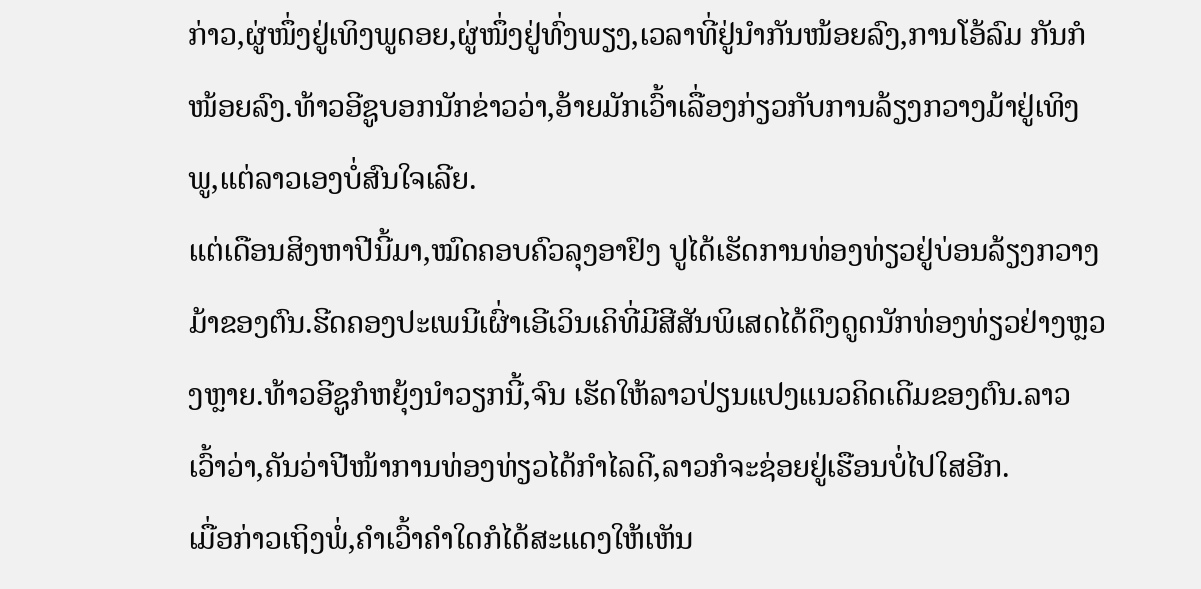ກ່າວ,ຜູ່ໜຶ່ງຢູ່ເທິງພູດອຍ,ຜູ່ໜຶ່ງຢູ່ທົ່ງພຽງ,ເວລາທີ່ຢູ່ນຳກັນໜ້ອຍລົງ,ການໂອ້ລົມ ກັນກໍໜ້ອຍລົງ.ທ້າວອີຊູບອກນັກຂ່າວວ່າ,ອ້າຍມັກເວົ້າເລື່ອງກ່ຽວກັບການລ້ຽງກວາງມ້າຢູ່ເທິງພູ,ແຕ່ລາວເອງບໍ່ສົນໃຈເລີຍ.
ແຕ່ເດືອນສິງຫາປີນີ້ມາ,ໝົດຄອບຄົວລຸງອາຢົງ ປູໄດ້ເຮັດການທ່ອງທ່ຽວຢູ່ບ່ອນລ້ຽງກວາງມ້າຂອງຕົນ.ຮີດຄອງປະເພນີເຜົ່າເອີເວິນເຄິທີ່ມີສີສັນພິເສດໄດ້ດຶງດູດນັກທ່ອງທ່ຽວຢ່າງຫຼວງຫຼາຍ.ທ້າວອີຊູກໍຫຍຸ້ງນຳວຽກນີ້,ຈົນ ເຮັດໃຫ້ລາວປ່ຽນແປງແນວຄິດເດີມຂອງຕົນ.ລາວເວົ້າວ່າ,ຄັນວ່າປີໜ້າການທ່ອງທ່ຽວໄດ້ກຳໄລດີ,ລາວກໍຈະຊ່ອຍຢູ່ເຮືອນບໍ່ໄປໃສອີກ.
ເມື່ອກ່າວເຖິງພໍ່,ຄຳເວົ້າຄຳໃດກໍໄດ້ສະແດງໃຫ້ເຫັນ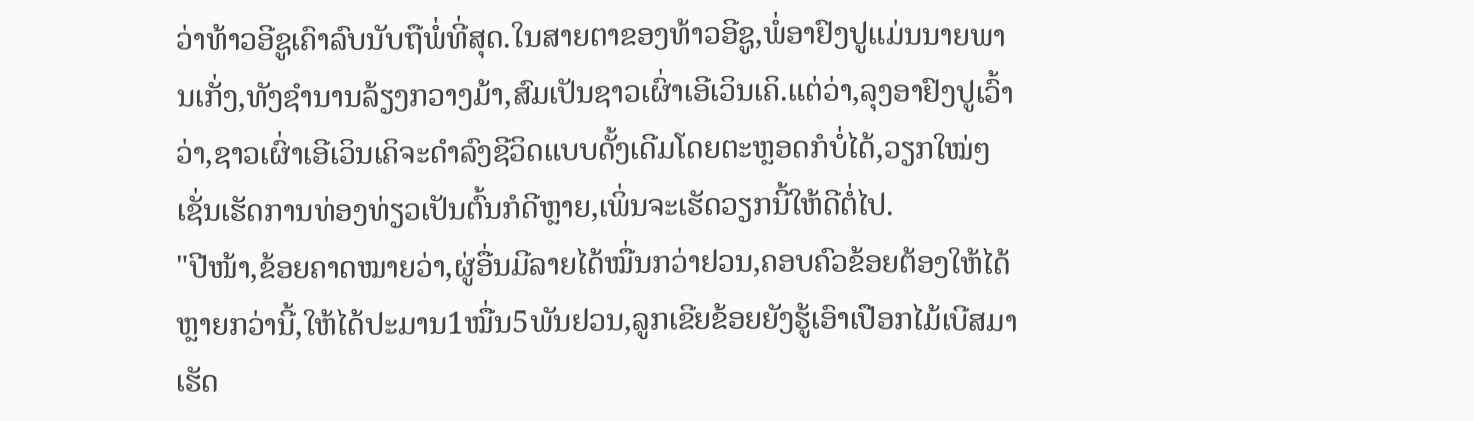ວ່າທ້າວອີຊູເຄົາລົບນັບຖືພໍ່ທີ່ສຸດ.ໃນສາຍຕາຂອງທ້າວອີຊູ,ພໍ່ອາຢົງປູແມ່ນນາຍພານເກັ່ງ,ທັງຊຳນານລ້ຽງກວາງມ້າ,ສົມເປັນຊາວເຜົ່າເອີເວິນເຄິ.ແຕ່ວ່າ,ລຸງອາຢົງປູເວົ້າວ່າ,ຊາວເຜົ່າເອີເວິນເຄິຈະດຳລົງຊີວິດແບບດັ້ງເດີມໂດຍຕະຫຼອດກໍບໍ່ໄດ້,ວຽກໃໝ່ໆເຊັ່ນເຮັດການທ່ອງທ່ຽວເປັນຕົ້ນກໍດີຫຼາຍ,ເພິ່ນຈະເຮັດວຽກນີ້ໃຫ້ດີຕໍ່ໄປ.
"ປີໜ້າ,ຂ້ອຍຄາດໝາຍວ່າ,ຜູ່ອື່ນມີລາຍໄດ້ໝື່ນກວ່າຢວນ,ຄອບຄົວຂ້ອຍຕ້ອງໃຫ້ໄດ້ຫຼາຍກວ່ານີ້,ໃຫ້ໄດ້ປະມານ1ໝື່ນ5ພັນຢວນ,ລູກເຂີຍຂ້ອຍຍັງຮູ້ເອົາເປືອກໄມ້ເບີສມາເຮັດ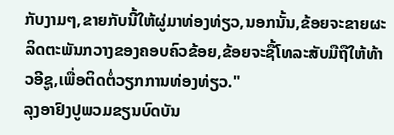ກັບງາມໆ,ຂາຍກັບນີ້ໃຫ້ຜູ່ມາທ່ອງທ່ຽວ,ນອກນັ້ນ,ຂ້ອຍຈະຂາຍຜະລິດຕະພັນກວາງຂອງຄອບຄົວຂ້ອຍ,ຂ້ອຍຈະຊື້ໂທລະສັບມືຖືໃຫ້ທ້າວອີຊູ,ເພື່ອຕິດຕໍ່ວຽກການທ່ອງທ່ຽວ."
ລຸງອາຢົງປູພວມຂຽນບົດບັນ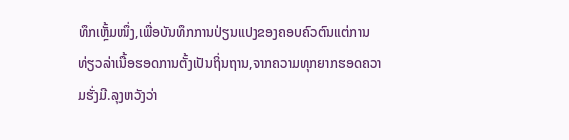ທຶກເຫຼັ້ມໜຶ່ງ,ເພື່ອບັນທຶກການປ່ຽນແປງຂອງຄອບຄົວຕົນແຕ່ການທ່ຽວລ່າເນື້ອຮອດການຕັ້ງເປັນຖິ່ນຖານ,ຈາກຄວາມທຸກຍາກຮອດຄວາມຮັ່ງມີ.ລຸງຫວັງວ່າ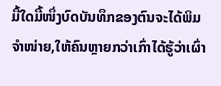ມື້ໃດມື້ໜຶ່ງບົດບັນທຶກຂອງຕົນຈະໄດ້ພິມຈຳໜ່າຍ,ໃຫ້ຄົນຫຼາຍກວ່າເກົ່າໄດ້ຮູ້ວ່າເຜົ່າ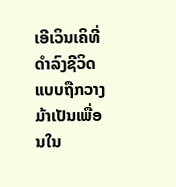ເອີເວິນເຄິທີ່ດຳລົງຊີວິດແບບຖືກວາງມ້າເປັນເພື່ອນໃນ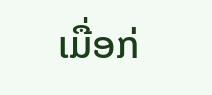ເມື່ອກ່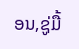ອນ,ຊູ່ມື້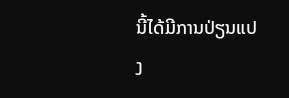ນີ້ໄດ້ມີການປ່ຽນແປງ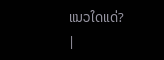ແນວໃດແດ່?
|